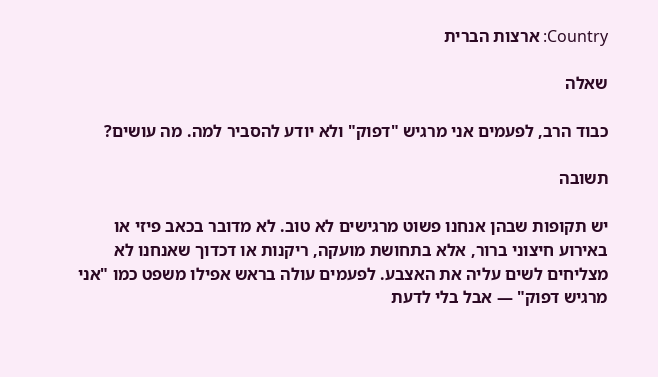Country: ארצות הברית

שאלה

כבוד הרב, לפעמים אני מרגיש "דפוק" ולא יודע להסביר למה. מה עושים?

תשובה

יש תקופות שבהן אנחנו פשוט מרגישים לא טוב. לא מדובר בכאב פיזי או באירוע חיצוני ברור, אלא בתחושת מועקה, ריקנות או דכדוך שאנחנו לא מצליחים לשים עליה את האצבע. לפעמים עולה בראש אפילו משפט כמו "אני מרגיש דפוק" — אבל בלי לדעת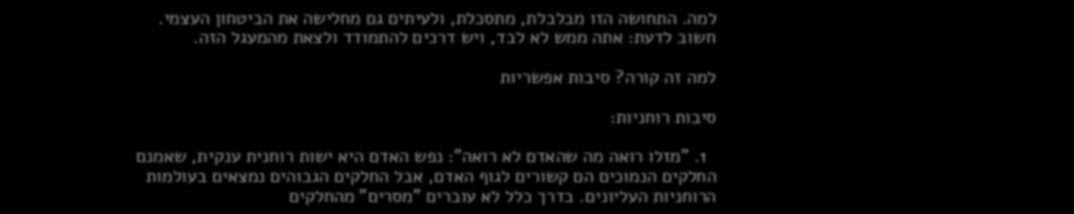למה. התחושה הזו מבלבלת, מתסכלת, ולעיתים גם מחלישה את הביטחון העצמי. חשוב לדעת: אתה ממש לא לבד, ויש דרכים להתמודד ולצאת מהמעגל הזה.

למה זה קורה? סיבות אפשריות

סיבות רוחניות:

  1. "מזלו רואה מה שהאדם לא רואה": נפש האדם היא ישות רוחנית ענקית, שאמנם החלקים הנמוכים הם קשורים לגוף האדם, אבל החלקים הגבוהים נמצאים בעולמות הרוחניות העליונים. בדרך כלל לא עוברים "מסרים" מהחלקים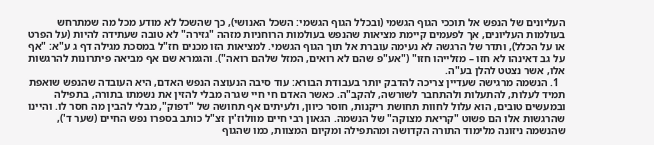העליונים של הנפש אל תוככי הגוף הגשמי (ובכלל הגוף הגשמי: השכל האנושי), כך שהשכל לא מודע מכל מה שמתרחש בעולמות העליונים, אך לפעמים קיימת מציאות שהנפש בעולמות הרוחניות מזהה "גזירה" לא טובה שעתידה להיות (על הפרט או על הכלל), ותדר של הרגשה לא נעימה עוברת אל תוך הגוף הגשמי. למציאות הזו מכנים חז"ל במסכת מגילה דף ג ע"א: "אף על גב דאינהו לא חזו – מזלייהו חזו" ("אע"פ שהם לא רואים, המזל שלהם רואה"). והגמרא שם אף מביאה פיתרונות להרגשות אלו, אשר נצטט להלן בע"ה.
  1. הנשמה מרגישה שעדיין צריכה להדבק יותר בעבודת הבורא: עוד סיבה הנעוצה הנפש האדם, היא העובדה שהנפש שואפת תמיד לעלות, להתעלות ולהתחבר לשורשה, להקב"ה. כאשר האדם חי חיי שגרה מבלי להזין את נשמתו בתורה, בתפילה ובמעשים טובים, הוא עלול לחוות תחושת ריקנות, חוסר כיוון, ולעיתים אף תחושה של "דפוק", מבלי להבין מה חסר לו. והיינו שהרגשות אלו הם פשוט "קריאת מצוקה" של הנשמה. הגאון רבי חיים מוולוז'ין זצ"ל כותב בספרו נפש החיים (שער ד'), שהנשמה ניזונה מלימוד התורה הקדושה ומהתפילה ומקיום המצוות, כמו שהגוף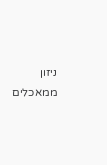ניזון ממאכלים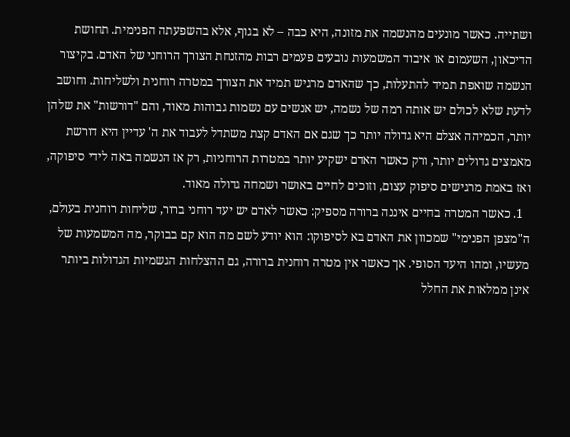ושתייה. כאשר מונעים מהנשמה את מזונה, היא כבה – לא בגוף, אלא בהשפעתה הפנימית. תחושת הדיכאון, השעמום או איבוד המשמעות נובעים פעמים רבות מהזנחת הצורך הרוחני של האדם. בקיצור הנשמה שואפת תמיד להתעלות, כך שהאדם מרגיש תמיד את הצורך במטרה רוחנית ולשליחות. וחושב לדעת שלא לכולם יש אותה רמה של נשמה, יש אנשים עם נשמות גבוהות מאוד, והם "דורשות" את שלהן יותר, הכמיהה אצלם היא גדולה יותר כך שגם אם האדם קצת משתדל לעבוד את ה' עדיין היא דורשת מאמצים גדולים יותר, ורק כאשר האדם ישקיע יותר במטרות הרוחניות, רק אז הנשמה באה לידי סיפוקה, ואז באמת מרגישים סיפוק עצום, וזוכים לחיים באושר ושמחה גדולה מאוד.
  1. כאשר המטרה בחיים איננה ברורה מספיק: כאשר לאדם יש יעד רוחני ברור, שליחות רוחנית בעולם, ה"מצפן הפנימי" שמכוון את האדם בא לסיפוקו: הוא יודע לשם מה הוא קם בבוקר, מה המשמעות של מעשיו, ומהו היעד הסופי. אך כאשר אין מטרה רוחנית ברורה, גם ההצלחות הגשמיות הגדולות ביותר אינן ממלאות את החלל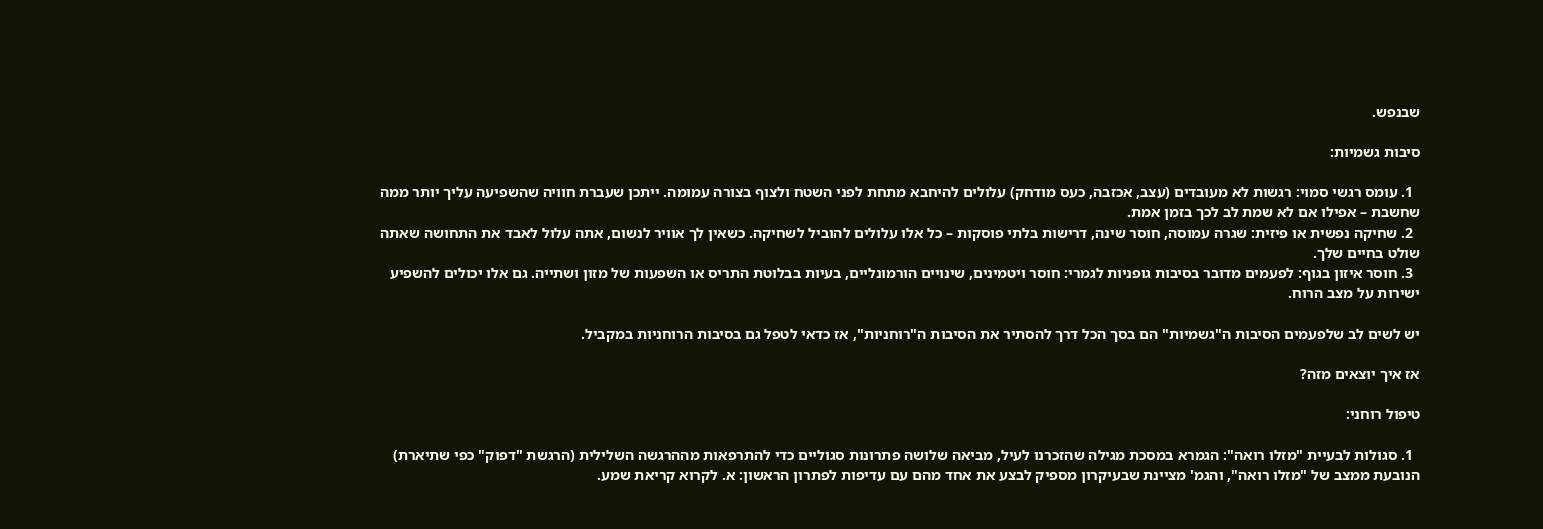שבנפש.

סיבות גשמיות:

  1. עומס רגשי סמוי: רגשות לא מעובדים (עצב, אכזבה, כעס מודחק) עלולים להיחבא מתחת לפני השטח ולצוף בצורה עמומה. ייתכן שעברת חוויה שהשפיעה עליך יותר ממה שחשבת – אפילו אם לא שמת לב לכך בזמן אמת.
  2. שחיקה נפשית או פיזית: שגרה עמוסה, חוסר שינה, דרישות בלתי פוסקות – כל אלו עלולים להוביל לשחיקה. כשאין לך אוויר לנשום, אתה עלול לאבד את התחושה שאתה שולט בחיים שלך.
  3. חוסר איזון בגוף: לפעמים מדובר בסיבות גופניות לגמרי: חוסר ויטמינים, שינויים הורמונליים, בעיות בבלוטת התריס או השפעות של מזון ושתייה. גם אלו יכולים להשפיע ישירות על מצב הרוח.

יש לשים לב שלפעמים הסיבות ה"גשמיות" הם בסך הכל דרך להסתיר את הסיבות ה"רוחניות", אז כדאי לטפל גם בסיבות הרוחניות במקביל.

אז איך יוצאים מזה?

טיפול רוחני:

  1. סגולות לבעיית "מזלו רואה": הגמרא במסכת מגילה שהזכרנו לעיל, מביאה שלושה פתרונות סגוליים כדי להתרפאות מההרגשה השלילית (הרגשת "דפוק" כפי שתיארת) הנובעת ממצב של "מזלו רואה", והגמ' מציינת שבעיקרון מספיק לבצע את אחד מהם עם עדיפות לפתרון הראשון: א. לקרוא קריאת שמע.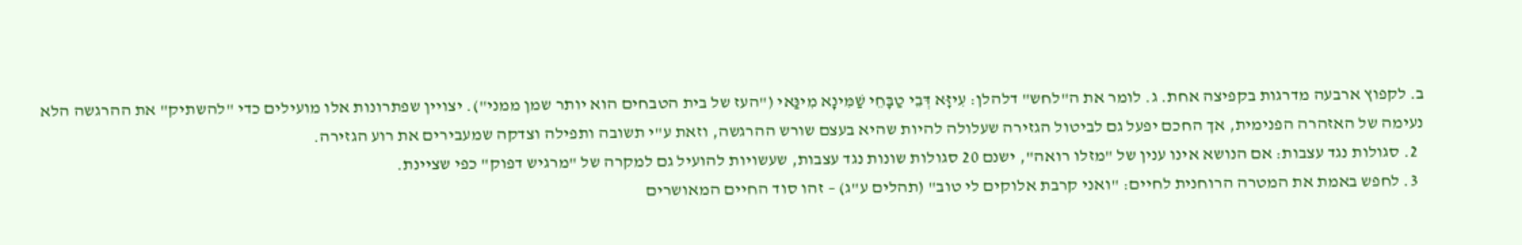ב. לקפוץ ארבעה מדרגות בקפיצה אחת. ג. לומר את ה"לחש" דלהלן: עִיזָּא דְּבֵי טַבָּחֵי שַׁמִּינָא מִינַּאי ("העז של בית הטבחים הוא יותר שמן ממני"). יצויין שפתרונות אלו מועילים כדי "להשתיק" את ההרגשה הלא נעימה של האזהרה הפנימית, אך החכם יפעל גם לביטול הגזירה שעלולה להיות שהיא בעצם שורש ההרגשה, וזאת ע"י תשובה ותפילה וצדקה שמעבירים את רוע הגזירה.
  2. סגולות נגד עצבות: אם הנושא אינו ענין של "מזלו רואה", ישנם 20 סגולות שונות נגד עצבות, שעשויות להועיל גם למקרה של "מרגיש דפוק" כפי שציינת.
  3. לחפש באמת את המטרה הרוחנית לחיים: "ואני קרבת אלוקים לי טוב" (תהלים ע"ג) – זהו סוד החיים המאושרים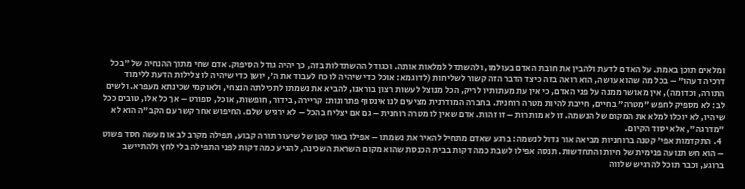ומלאים תוכן באמת. על האדם לדעת ולהבין את חובת האדם בעולמו, ולהשתדל למלאות אותה. וכגודל ההשתדלות בזה, כך יהיה גודל הסיפוק. אדם שחי מתוך ההנחיה של "בכל דרכיה דעהו" – בכל מה שהוא עושה, הוא רואה בזה כיצד הדבר הזה קשור לשליחות (לדוגמא: אוכל כדי שיהיה לו כח לעבוד את ה', יושן כדי שיהיה לו צלילות הדעת ללימוד התורה, וכדומה), אין מאושר ממנה על פני האדם, כי אין עת מעתותיו לריק, הכל מנוצל לעשות רצון בוראנו, להביא את נשמתו לתכילתה הנצחי, ולאוקמי שכינתא מעפרא. ולשים לב: לא מספיק לחפש "מטרה" בחיים, חייבת להיות מטרה רוחנית. בחברה המודרנית מציעים לנו אינסוף פתרונות: קריירה, בידור, חופשות, אוכל, ספורט – אך כל אלו, טובים ככל שיהיו, לא יוכלו למלא את המקום של הנשמה. זו לא מותרות – זו זהות. אדם שאין לו מטרה רוחנית – גם אם יצליח בהכל – לא ירגיש שלם. החיפוש אחר קשר עם הקב"ה הוא לא "מדרגה", אלא יסוד הקיום.
  4. התקדמות אפי' קטנה ברוחניות מביאה אור גדול לנשמה: ברגע שאדם מתחיל להאיר את נשמתו – אפילו באור קטן של שיעור תורה קבוע, תפילה מקרב לב או מעשה חסד פשוט – הוא חש תנועה פנימית של חיות והתחדשות. תנסה אפילו לשבת כמה דקות בבית הכנסת שהוא מקום השראת השכינה, להגיע כמה דקות לפני התפילה בלי לחץ ולהתיישב ברוגע, וכבר תוכל להרגיש שלווה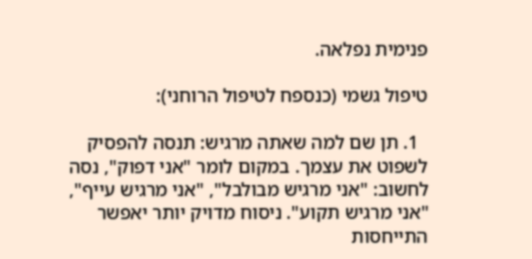פנימית נפלאה.

טיפול גשמי (כנספח לטיפול הרוחני):

  1. תן שם למה שאתה מרגיש: תנסה להפסיק לשפוט את עצמך. במקום לומר "אני דפוק", נסה לחשוב: "אני מרגיש מבולבל", "אני מרגיש עייף", "אני מרגיש תקוע". ניסוח מדויק יותר יאפשר התייחסות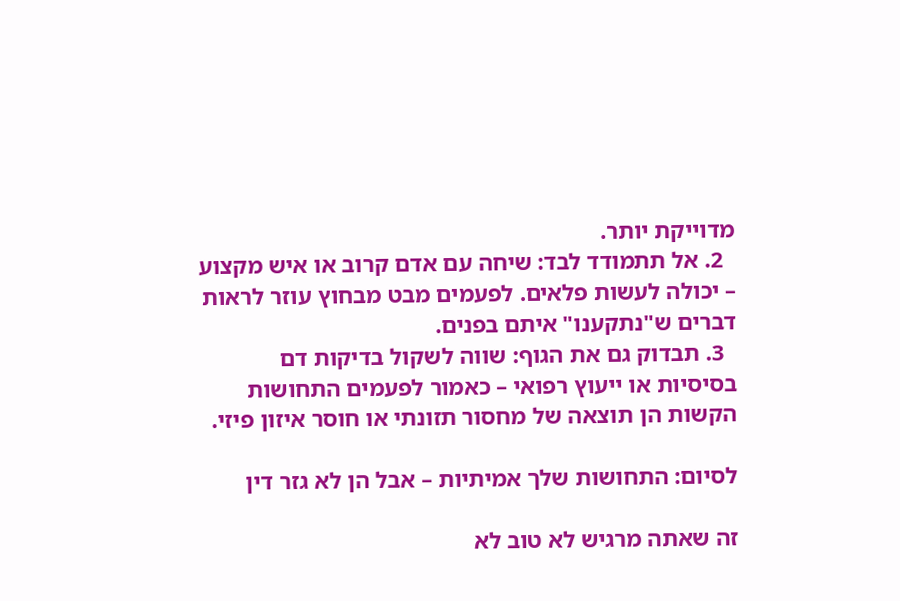מדוייקת יותר.
  2. אל תתמודד לבד: שיחה עם אדם קרוב או איש מקצוע – יכולה לעשות פלאים. לפעמים מבט מבחוץ עוזר לראות דברים ש"נתקענו" איתם בפנים.
  3. תבדוק גם את הגוף: שווה לשקול בדיקות דם בסיסיות או ייעוץ רפואי – כאמור לפעמים התחושות הקשות הן תוצאה של מחסור תזונתי או חוסר איזון פיזי.

לסיום: התחושות שלך אמיתיות – אבל הן לא גזר דין

זה שאתה מרגיש לא טוב לא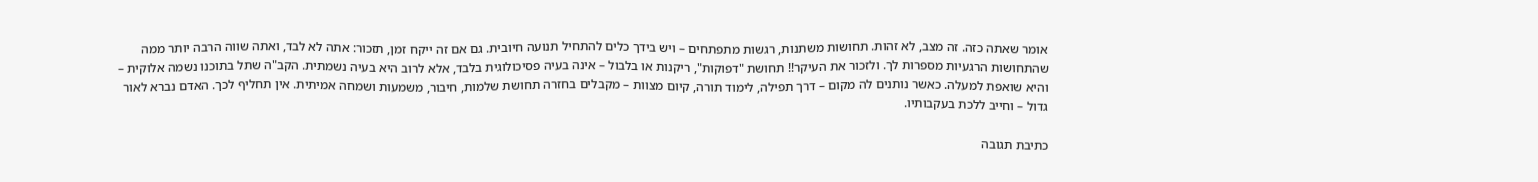אומר שאתה כזה. זה מצב, לא זהות. תחושות משתנות, רגשות מתפתחים – ויש בידך כלים להתחיל תנועה חיובית. גם אם זה ייקח זמן, תזכור: אתה לא לבד, ואתה שווה הרבה יותר ממה שהתחושות הרגעיות מספרות לך. ולזכור את העיקר!! תחושת "דפוקות", ריקנות או בלבול – אינה בעיה פסיכולוגית בלבד, אלא לרוב היא בעיה נשמתית. הקב"ה שתל בתוכנו נשמה אלוקית – והיא שואפת למעלה. כאשר נותנים לה מקום – דרך תפילה, לימוד תורה, קיום מצוות – מקבלים בחזרה תחושת שלמות, חיבור, משמעות ושמחה אמיתית. אין תחליף לכך. האדם נברא לאור גדול – וחייב ללכת בעקבותיו.

כתיבת תגובה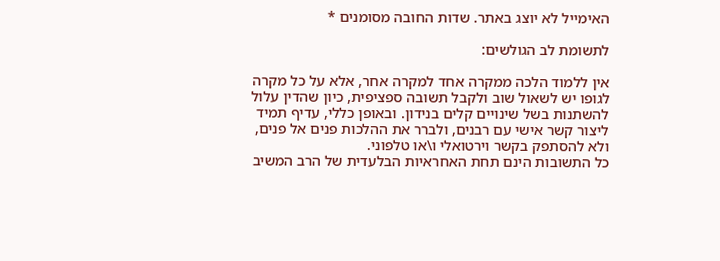האימייל לא יוצג באתר. שדות החובה מסומנים *

לתשומת לב הגולשים:

אין ללמוד הלכה ממקרה אחד למקרה אחר, אלא על כל מקרה לגופו יש לשאול שוב ולקבל תשובה ספציפית, כיון שהדין עלול להשתנות בשל שינויים קלים בנידון. ובאופן כללי, עדיף תמיד ליצור קשר אישי עם רבנים, ולברר את ההלכות פנים אל פנים, ולא להסתפק בקשר וירטואלי ו\או טלפוני.
כל התשובות הינם תחת האחראיות הבלעדית של הרב המשיב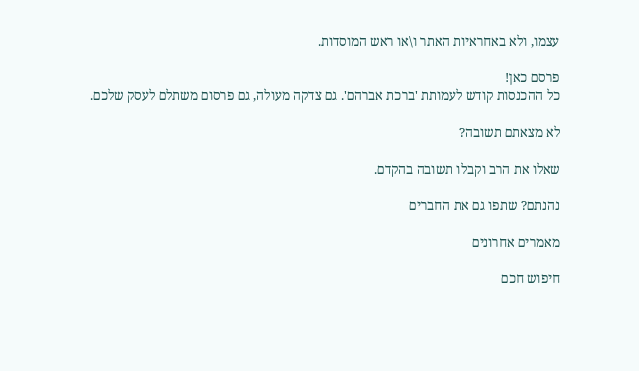עצמו, ולא באחראיות האתר ו\או ראש המוסדות.

פרסם כאן!
כל ההכנסות קודש לעמותת 'ברכת אברהם'. גם צדקה מעולה, גם פרסום משתלם לעסק שלכם.

לא מצאתם תשובה?

שאלו את הרב וקבלו תשובה בהקדם.

נהנתם? שתפו גם את החברים

מאמרים אחרונים

חיפוש חכם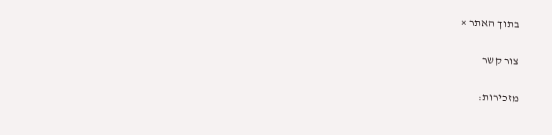בתוך האתר ×

צור קשר

מזכירות: